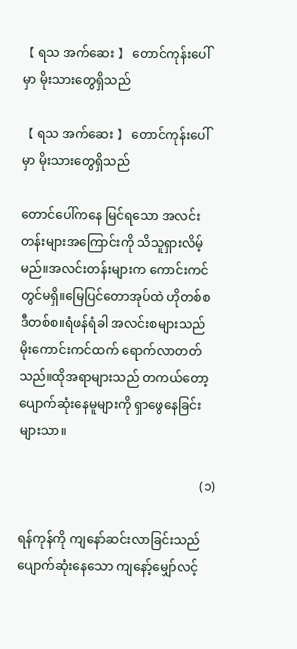【 ရသ အက်ဆေး 】 တောင်ကုန်းပေါ်မှာ မိုးသားတွေရှိသည်

【 ရသ အက်ဆေး 】 တောင်ကုန်းပေါ်မှာ မိုးသားတွေရှိသည်

တောင်ပေါ်ကနေ မြင်ရသော အလင်းတန်းများအကြောင်းကို သိသူရှားလိမ့်မည်။အလင်းတန်းများက ကောင်းကင်တွင်မရှိ။မြေပြင်တောအုပ်ထဲ ဟိုတစ်စ ဒီတစ်စ။ရံဖန်ရံခါ အလင်းစများသည် မိုးကောင်းကင်ထက် ရောက်လာတတ်သည်။ထိုအရာများသည် တကယ်တော့ ပျောက်ဆုံးနေမူများကို ရှာဖွေနေခြင်းများသာ။

                                                          (၁)

ရန်ကုန်ကို ကျနော်ဆင်းလာခြင်းသည် ပျောက်ဆုံးနေသော ကျနော့်မျှော်လင့်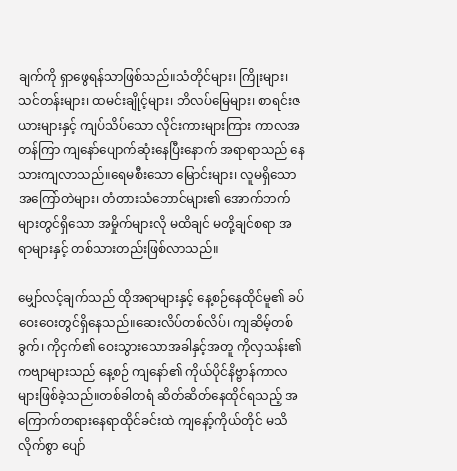ချက်ကို ရှာဖွေရန်သာဖြစ်သည်။သံတိုင်များ၊ ကြိုးများ၊ သင်တန်းများ၊ ထမင်းချိုင့်များ၊ ဘိလပ်မြေများ၊ စာရင်းဇယားများနှင့် ကျပ်သိပ်သော လိုင်းကားများကြား ကာလအတန်ကြာ ကျနော်ပျောက်ဆုံးနေပြီးနောက် အရာရာသည် နေသားကျလာသည်။ရေမစီးသော မြောင်းများ၊ လူမရှိသော အကြော်တဲများ၊ တံတားသံဘောင်များ၏ အောက်ဘက်များတွင်ရှိသော အမှိုက်များလို မထိချင် မတို့ချင်စရာ အရာများနှင့် တစ်သားတည်းဖြစ်လာသည်။

မျှော်လင့်ချက်သည် ထိုအရာများနှင့် နေ့စဉ်နေထိုင်မူ၏ ခပ်ဝေးဝေးတွင်ရှိနေသည်။ဆေးလိပ်တစ်လိပ်၊ ကျဆိမ့်တစ်ခွက်၊ ကိုငှက်၏ ဝေးသွားသောအခါနှင့်အတူ ကိုလှသန်း၏ ကဗျာများသည် နေ့စဉ် ကျနော်၏ ကိုယ်ပိုင်နိဗ္ဗာန်ကာလများဖြစ်ခဲ့သည်။တစ်ခါတရံ ဆိတ်ဆိတ်နေထိုင်ရသည့် အကြောက်တရားနေရာထိုင်ခင်းထဲ ကျနော့်ကိုယ်တိုင် မသိလိုက်စွာ ပျော်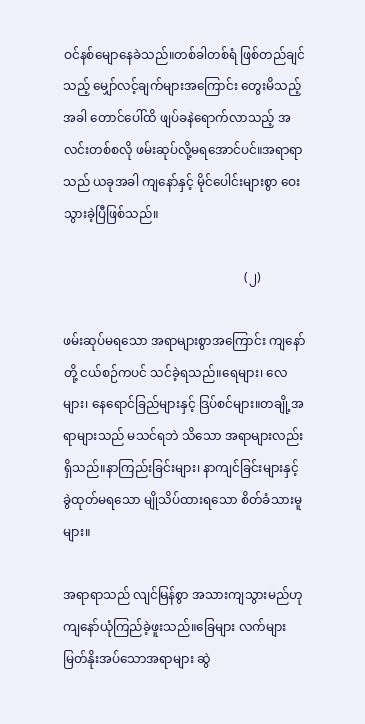ဝင်နစ်မျောနေခဲသည်။တစ်ခါတစ်ရံ ဖြစ်တည်ချင်သည့် မျှော်လင့်ချက်များအကြောင်း တွေးမိသည့်အခါ တောင်ပေါ်ထိ ဖျပ်ခနဲရောက်လာသည့် အလင်းတစ်စလို ဖမ်းဆုပ်လို့မရအောင်ပင်။အရာရာသည် ယခုအခါ ကျနော်နှင့် မိုင်ပေါင်းများစွာ ဝေးသွားခဲ့ပြီဖြစ်သည်။

                                                          (၂)

ဖမ်းဆုပ်မရသော အရာများစွာအကြောင်း ကျနော်တို့ ငယ်စဉ်ကပင် သင်ခဲ့ရသည်။ရေများ၊ လေ များ၊ နေရောင်ခြည်များနှင့် ဒြပ်စင်များ။တချို့အရာများသည် မသင်ရဘဲ သိသော အရာများလည်းရှိသည်။နာကြည်းခြင်းများ၊ နာကျင်ခြင်းများနှင့် ခွဲထုတ်မရသော မျိုသိပ်ထားရသော စိတ်ခံသားမူများ။

အရာရာသည် လျင်မြန်စွာ အသားကျသွားမည်ဟု ကျနော်ယုံကြည်ခဲ့ဖူးသည်။ခြေများ လက်များ မြတ်နိုးအပ်သောအရာများ ဆွဲ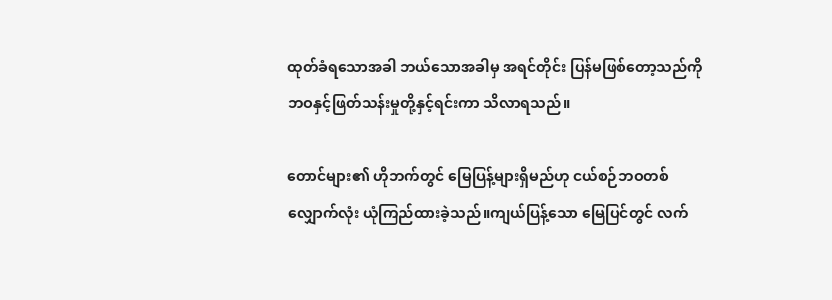ထုတ်ခံရသောအခါ ဘယ်သောအခါမှ အရင်တိုင်း ပြန်မဖြစ်တော့သည်ကို ဘဝနှင့်ဖြတ်သန်းမှုတို့နှင့်ရင်းကာ သိလာရသည်။

တောင်များ၏ ဟိုဘက်တွင် မြေပြန့်များရှိမည်ဟု ငယ်စဉ်ဘဝတစ်လျှောက်လုံး ယုံကြည်ထားခဲ့သည်။ကျယ်ပြန့်သော မြေပြင်တွင် လက်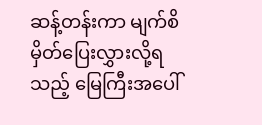ဆန့်တန်းကာ မျက်စိမှိတ်ပြေးလွှားလို့ရသည့် မြေကြီးအပေါ်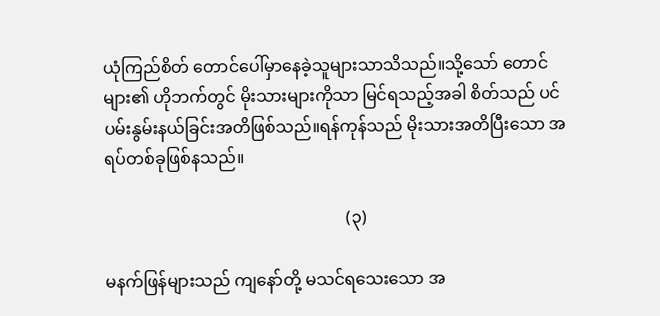ယုံကြည်စိတ် တောင်ပေါ်မှာနေခဲ့သူများသာသိသည်။သို့သော် တောင်များ၏ ဟိုဘက်တွင် မိုးသားများကိုသာ မြင်ရသည့်အခါ စိတ်သည် ပင်ပမ်းနွမ်းနယ်ခြင်းအတိဖြစ်သည်။ရန်ကုန်သည် မိုးသားအတိပြီးသော အရပ်တစ်ခုဖြစ်နသည်။

                                                          (၃)

မနက်ဖြန်များသည် ကျနော်တို့ မသင်ရသေးသော အ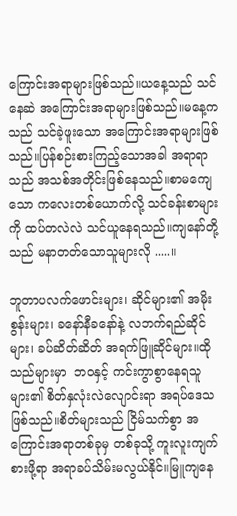ကြောင်းအရာများဖြစ်သည်။ယနေ့သည် သင်နေဆဲ အကြောင်းအရာများဖြစ်သည်။မနေ့ကသည် သင်ခဲ့ဖူးသော အကြောင်းအရာများဖြစ်သည်။ပြန်စဉ်းစားကြည့်သောအခါ အရာရာသည် အသစ်အတိုင်းဖြစ်နေသည်။စာမကျေသော ကလေးတစ်ယောက်လို့ သင်ခန်းစာများကို ထပ်တလဲလဲ သင်ယူနေရသည်။ကျနော်တို့သည် မနာတတ်သောသူများလို .....။

ဘူတာပလက်ဖောင်းများ၊ ဆိုင်များ၏ အမိုးစွန်းများ၊ ခနော်နီခနော်နဲ့ လဘက်ရည်ဆိုင်များ၊ ခပ်ဆိတ်ဆိတ် အရက်ဖြူဆိုင်များ။ထိုသည်များမှာ  ဘဝနှင့် ကင်းကွာစွာနေရသူများ၏ စိတ်နှလုံးလဲလျောင်းရာ အရပ်ဒေသဖြစ်သည်။စိတ်များသည် ငြိမ်သက်စွာ အကြောင်းအရာတစ်ခုမှ တစ်ခုသို့ ကူးလူးကျက်စားဖို့ရာ အရာခပ်သိမ်းမလွယ်နိုင်။မြူကျနေ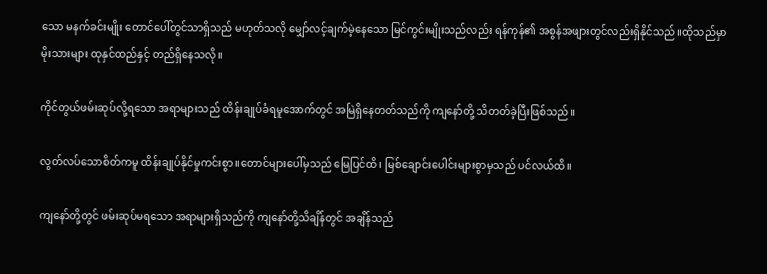သော မနက်ခင်းမျိုး တောင်ပေါ်တွင်သာရှိသည် မဟုတ်သလို မျှော်လင့်ချက်မဲ့နေသော မြင်ကွင်းမျိုးသည်လည်း ရန်ကုန်၏ အစွန်အဖျားတွင်လည်းရှိနိုင်သည်။ထိုသည်မှာ မိုးသားများ ထုနှင်ထည်နှင့် တည်ရှိနေသလို။

ကိုင်တွယ်ဖမ်းဆုပ်လို့ရသော အရာများသည် ထိန်းချုပ်ခံရမူအောက်တွင် အမြဲရှိနေတတ်သည်ကို ကျနော်တို့ သိတတ်ခဲ့ပြီးဖြစ်သည်။

လွတ်လပ်သောစိတ်ကမူ ထိန်းချုပ်နိုင်မှုကင်းစွာ။တောင်များပေါ်မှသည် မြေပြင်ထိ၊ မြစ်ချောင်းပေါင်းများစွာမှသည် ပင်လယ်ထိ။

ကျနော်တို့တွင် ဖမ်းဆုပ်မရသော အရာများရှိသည်ကို ကျနော်တို့သိချိန်တွင် အချိန်သည်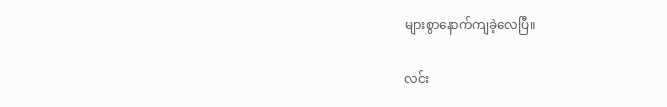များစွာနောက်ကျခဲ့လေပြီ။

လင်း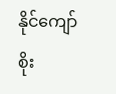နိုင်ကျော်စိုး